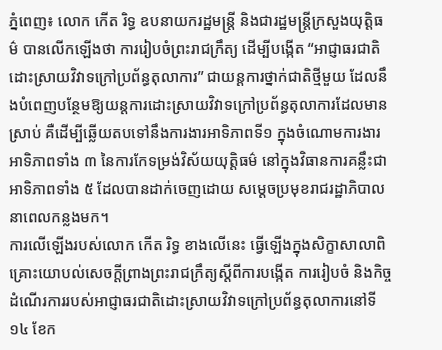ភ្នំពេញ៖ លោក កើត រិទ្ធ ឧបនាយករដ្ឋមន្ត្រី និងជារដ្ឋមន្ត្រីក្រសួងយុត្តិធម៌ បានលើកឡើងថា ការរៀបចំព្រះរាជក្រឹត្យ ដើម្បីបង្កើត “អាជ្ញាធរជាតិដោះស្រាយវិវាទក្រៅប្រព័ន្ធតុលាការ” ជាយន្តការថ្នាក់ជាតិថ្មីមួយ ដែលនឹងបំពេញបន្ថែមឱ្យយន្តការដោះស្រាយវិវាទក្រៅប្រព័ន្ធតុលាការដែលមានស្រាប់ គឺដើម្បីឆ្លើយតបទៅនឹងការងារអាទិភាពទី១ ក្នុងចំណោមការងារអាទិភាពទាំង ៣ នៃការកែទម្រង់វិស័យយុត្តិធម៌ នៅក្នុងវិធានការគន្លឹះជាអាទិភាពទាំង ៥ ដែលបានដាក់ចេញដោយ សម្តេចប្រមុខរាជរដ្ឋាភិបាល នាពេលកន្លងមក។
ការលើឡើងរបស់លោក កើត រិទ្ធ ខាងលើនេះ ធ្វើឡើងក្នុងសិក្ខាសាលាពិគ្រោះយោបល់សេចក្តីព្រាងព្រះរាជក្រឹត្យស្តីពីការបង្កើត ការរៀបចំ និងកិច្ចដំណើរការរបស់អាជ្ញាធរជាតិដោះស្រាយវិវាទក្រៅប្រព័ន្ធតុលាការនៅទី១៤ ខែក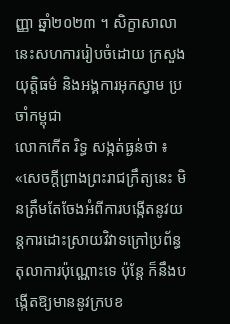ញ្ញា ឆ្នាំ២០២៣ ។ សិក្ខាសាលានេះសហការរៀបចំដោយ ក្រសួងយុត្តិធម៌ និងអង្គការអុកស្វាម ប្រចាំកម្ពុជា
លោកកើត រិទ្ធ សង្កត់ធ្ងន់ថា ៖ «សេចក្តីព្រាងព្រះរាជក្រឹត្យនេះ មិនត្រឹមតែចែងអំពីការបង្កើតនូវយន្តការដោះស្រាយវិវាទក្រៅប្រព័ន្ធតុលាការប៉ុណ្ណោះទេ ប៉ុន្តែ ក៏នឹងបង្កើតឱ្យមាននូវក្របខ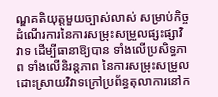ណ្ឌគតិយុត្តមួយច្បាស់លាស់ សម្រាប់កិច្ចដំណើរការនៃការសម្រុះសម្រួលផ្សះផ្សាវិវាទ ដើម្បីធានាឱ្យបាន ទាំងលើប្រសិទ្ធភាព ទាំងលើនិរន្តភាព នៃការសម្រុះសម្រួលដោះស្រាយវិវាទក្រៅប្រព័ន្ធតុលាការនៅក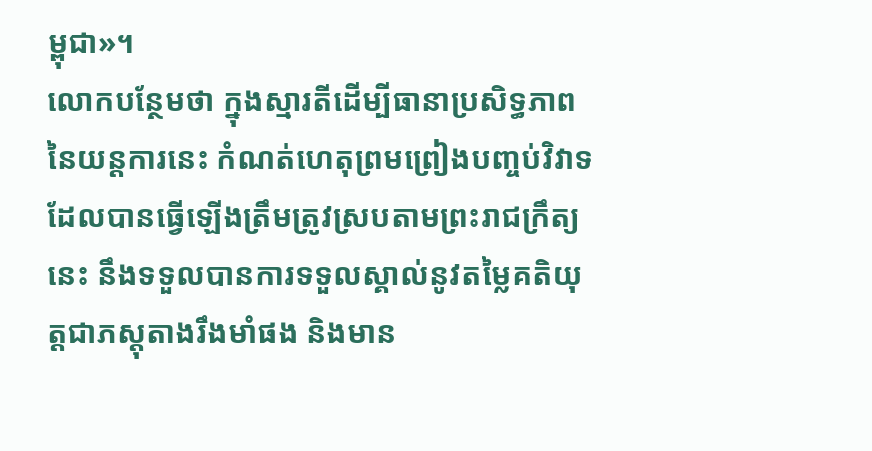ម្ពុជា»។
លោកបន្ថែមថា ក្នុងស្មារតីដើម្បីធានាប្រសិទ្ធភាពនៃយន្តការនេះ កំណត់ហេតុព្រមព្រៀងបញ្ចប់វិវាទដែលបានធ្វើឡើងត្រឹមត្រូវស្របតាមព្រះរាជក្រឹត្យនេះ នឹងទទួលបានការទទួលស្គាល់នូវតម្លៃគតិយុត្តជាភស្តុតាងរឹងមាំផង និងមាន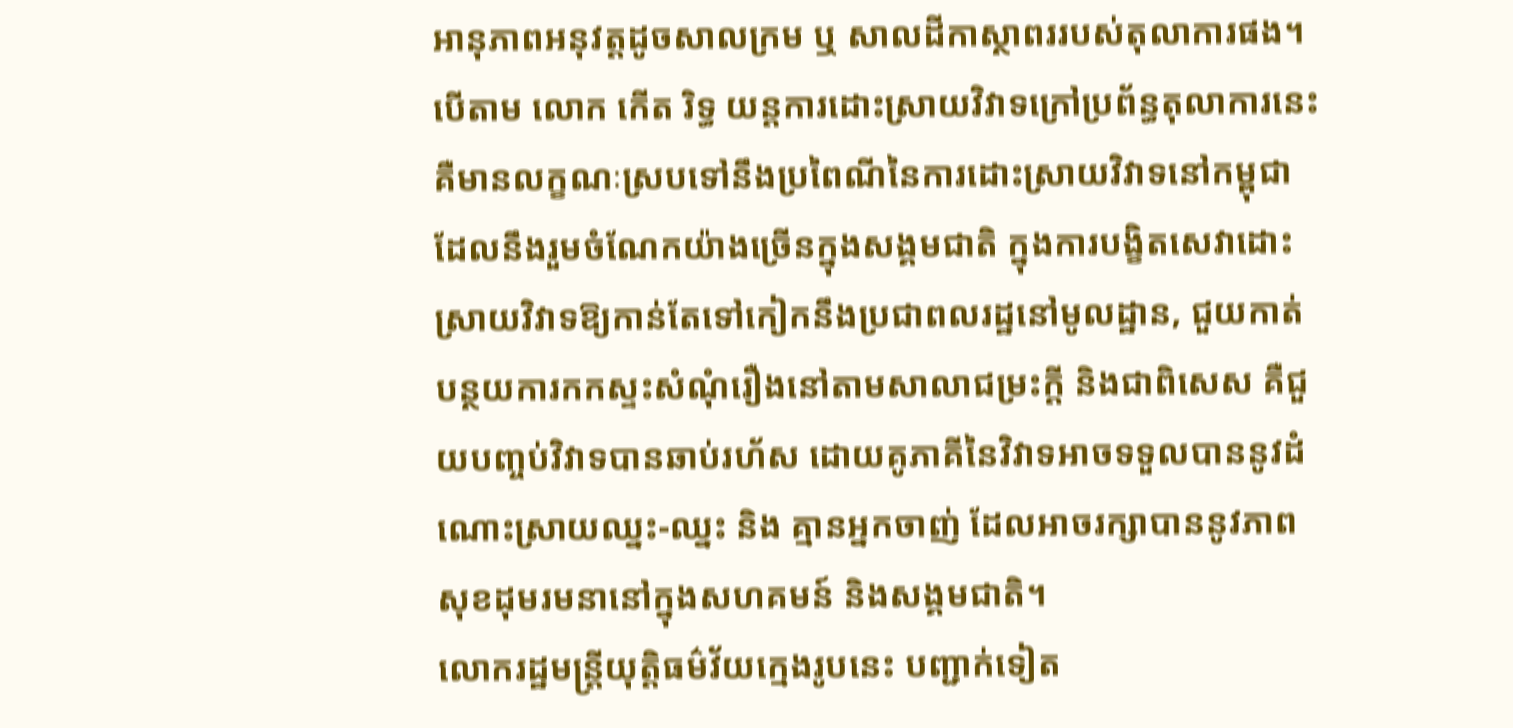អានុភាពអនុវត្តដូចសាលក្រម ឬ សាលដីកាស្ថាពររបស់តុលាការផង។
បើតាម លោក កើត រិទ្ធ យន្តការដោះស្រាយវិវាទក្រៅប្រព័ន្ធតុលាការនេះ គឺមានលក្ខណៈស្របទៅនឹងប្រពៃណីនៃការដោះស្រាយវិវាទនៅកម្ពុជា ដែលនឹងរួមចំណែកយ៉ាងច្រើនក្នុងសង្គមជាតិ ក្នុងការបង្ខិតសេវាដោះស្រាយវិវាទឱ្យកាន់តែទៅកៀកនឹងប្រជាពលរដ្ឋនៅមូលដ្ឋាន, ជួយកាត់បន្ថយការកកស្ទះសំណុំរឿងនៅតាមសាលាជម្រះក្តី និងជាពិសេស គឺជួយបញ្ចប់វិវាទបានឆាប់រហ័ស ដោយគូភាគីនៃវិវាទអាចទទួលបាននូវដំណោះស្រាយឈ្នះ-ឈ្នះ និង គ្មានអ្នកចាញ់ ដែលអាចរក្សាបាននូវភាពសុខដុមរមនានៅក្នុងសហគមន៍ និងសង្គមជាតិ។
លោករដ្ឋមន្ត្រីយុត្តិធម៌វ័យក្មេងរូបនេះ បញ្ជាក់ទៀត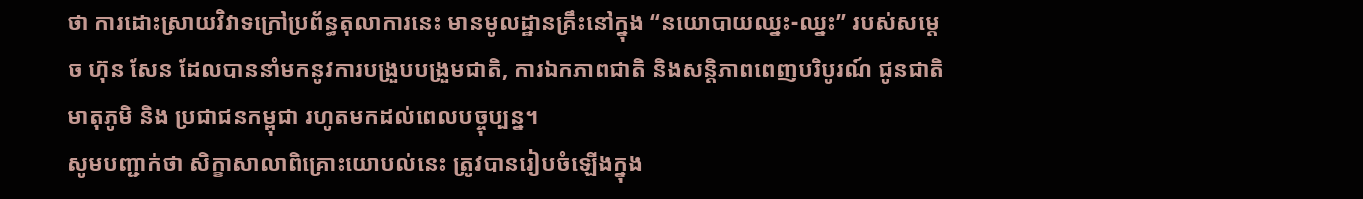ថា ការដោះស្រាយវិវាទក្រៅប្រព័ន្ធតុលាការនេះ មានមូលដ្ឋានគ្រឹះនៅក្នុង “នយោបាយឈ្នះ-ឈ្នះ” របស់សម្តេច ហ៊ុន សែន ដែលបាននាំមកនូវការបង្រួបបង្រួមជាតិ, ការឯកភាពជាតិ និងសន្តិភាពពេញបរិបូរណ៍ ជូនជាតិ មាតុភូមិ និង ប្រជាជនកម្ពុជា រហូតមកដល់ពេលបច្ចុប្បន្ន។
សូមបញ្ជាក់ថា សិក្ខាសាលាពិគ្រោះយោបល់នេះ ត្រូវបានរៀបចំឡើងក្នុង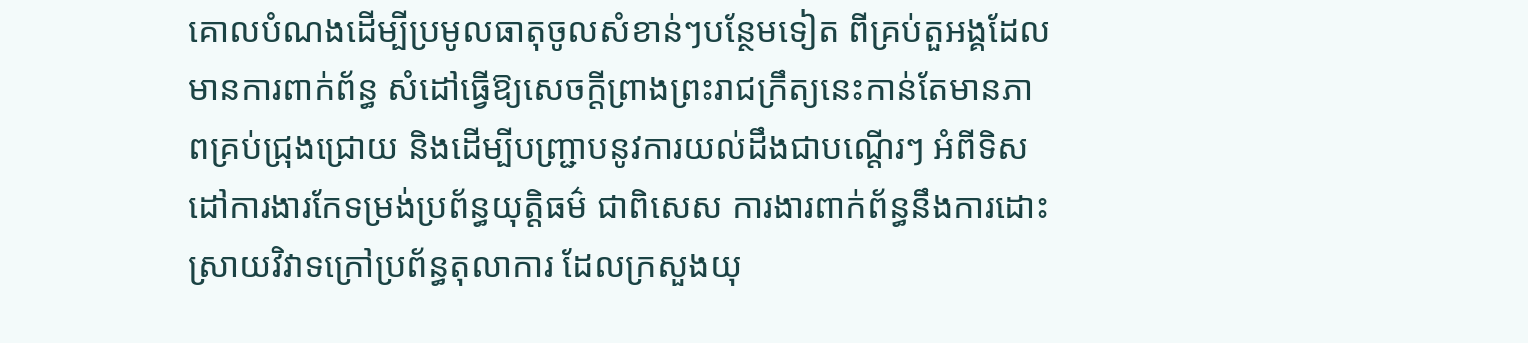គោលបំណងដើម្បីប្រមូលធាតុចូលសំខាន់ៗបន្ថែមទៀត ពីគ្រប់តួអង្គដែលមានការពាក់ព័ន្ធ សំដៅធ្វើឱ្យសេចក្តីព្រាងព្រះរាជក្រឹត្យនេះកាន់តែមានភាពគ្រប់ជ្រុងជ្រោយ និងដើម្បីបញ្ជ្រាបនូវការយល់ដឹងជាបណ្តើរៗ អំពីទិសដៅការងារកែទម្រង់ប្រព័ន្ធយុត្តិធម៌ ជាពិសេស ការងារពាក់ព័ន្ធនឹងការដោះស្រាយវិវាទក្រៅប្រព័ន្ធតុលាការ ដែលក្រសួងយុ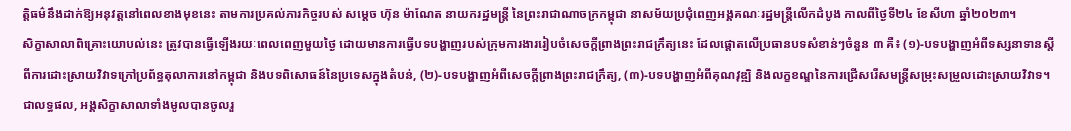ត្តិធម៌នឹងដាក់ឱ្យអនុវត្តនៅពេលខាងមុខនេះ តាមការប្រគល់ភារកិច្ចរបស់ សម្តេច ហ៊ុន ម៉ាណែត នាយករដ្ឋមន្ត្រី នៃព្រះរាជាណាចក្រកម្ពុជា នាសម័យប្រជុំពេញអង្គគណៈរដ្ឋមន្ត្រីលើកដំបូង កាលពីថ្ងៃទី២៤ ខែសីហា ឆ្នាំ២០២៣។
សិក្ខាសាលាពិគ្រោះយោបល់នេះ ត្រូវបានធ្វើឡើងរយៈពេលពេញមួយថ្ងៃ ដោយមានការធ្វើបទបង្ហាញរបស់ក្រុមការងាររៀបចំសេចក្តីព្រាងព្រះរាជក្រឹត្យនេះ ដែលផ្តោតលើប្រធានបទសំខាន់ៗចំនួន ៣ គឺ៖ (១)-បទបង្ហាញអំពីទស្សនាទានស្តីពីការដោះស្រាយវិវាទក្រៅប្រព័ន្ធតុលាការនៅកម្ពុជា និងបទពិសោធន៍នៃប្រទេសក្នុងតំបន់, (២)-បទបង្ហាញអំពីសេចក្តីព្រាងព្រះរាជក្រឹត្យ, (៣)-បទបង្ហាញអំពីគុណវុឌ្ឍិ និងលក្ខខណ្ឌនៃការជ្រើសរើសមន្រ្តីសម្រុះសម្រួលដោះស្រាយវិវាទ។
ជាលទ្ធផល, អង្គសិក្ខាសាលាទាំងមូលបានចូលរួ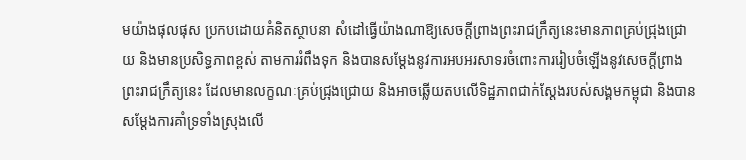មយ៉ាងផុលផុស ប្រកបដោយគំនិតស្ថាបនា សំដៅធ្វើយ៉ាងណាឱ្យសេចក្តីព្រាងព្រះរាជក្រឹត្យនេះមានភាពគ្រប់ជ្រុងជ្រោយ និងមានប្រសិទ្ធភាពខ្ពស់ តាមការរំពឹងទុក និងបានសម្តែងនូវការអបអរសាទរចំពោះការរៀបចំឡើងនូវសេចក្តីព្រាងព្រះរាជក្រឹត្យនេះ ដែលមានលក្ខណៈគ្រប់ជ្រុងជ្រោយ និងអាចឆ្លើយតបលើទិដ្ឋភាពជាក់ស្តែងរបស់សង្គមកម្ពុជា និងបានសម្តែងការគាំទ្រទាំងស្រុងលើ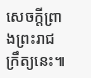សេចក្តីព្រាងព្រះរាជក្រឹត្យនេះ៕